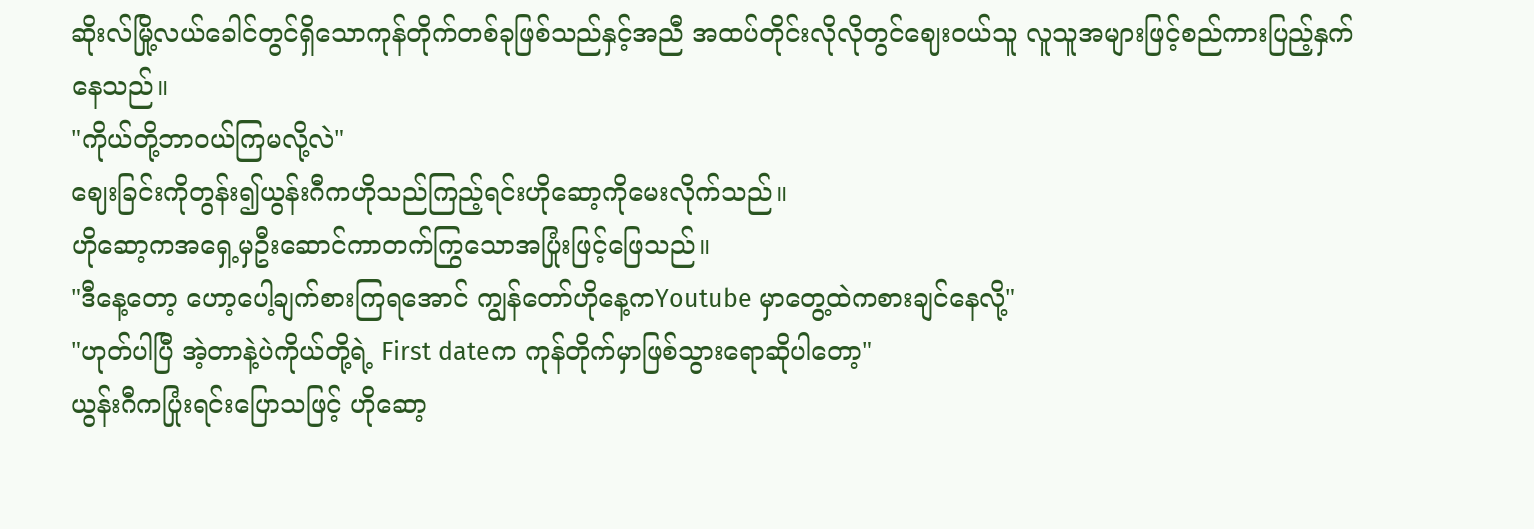ဆိုးလ်မြို့လယ်ခေါင်တွင်ရှိသောကုန်တိုက်တစ်ခုဖြစ်သည်နှင့်အညီ အထပ်တိုင်းလိုလိုတွင်ဈေးဝယ်သူ လူသူအများဖြင့်စည်ကားပြည့်နှက်နေသည်။
"ကိုယ်တို့ဘာဝယ်ကြမလို့လဲ"
ဈေးခြင်းကိုတွန်း၍ယွန်းဂီကဟိုသည်ကြည့်ရင်းဟိုဆော့ကိုမေးလိုက်သည်။
ဟိုဆော့ကအရှေ့မှဦးဆောင်ကာတက်ကြွသောအပြုံးဖြင့်ဖြေသည်။
"ဒီနေ့တော့ ဟော့ပေါ့ချက်စားကြရအောင် ကျွန်တော်ဟိုနေ့ကYoutube မှာတွေ့ထဲကစားချင်နေလို့"
"ဟုတ်ပါပြီ အဲ့တာနဲ့ပဲကိုယ်တို့ရဲ့ First dateက ကုန်တိုက်မှာဖြစ်သွားရောဆိုပါတော့"
ယွန်းဂီကပြုံးရင်းပြောသဖြင့် ဟိုဆော့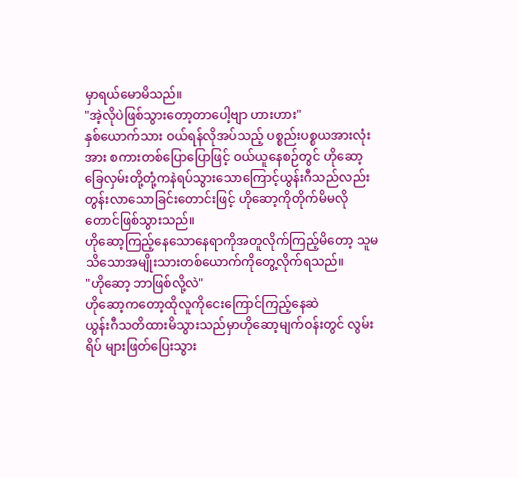မှာရယ်မောမိသည်။
"အဲ့လိုပဲဖြစ်သွားတော့တာပေါ့ဗျာ ဟားဟား"
နှစ်ယောက်သား ဝယ်ရန်လိုအပ်သည့် ပစ္စည်းပစ္စယအားလုံးအား စကားတစ်ပြောပြောဖြင့် ဝယ်ယူနေစဉ်တွင် ဟိုဆော့ခြေလှမ်းတို့တုံ့ကနဲရပ်သွားသောကြောင့်ယွန်းဂီသည်လည်းတွန်းလာသောခြင်းတောင်းဖြင့် ဟိုဆော့ကိုတိုက်မိမလိုတောင်ဖြစ်သွားသည်။
ဟိုဆော့ကြည့်နေသောနေရာကိုအတူလိုက်ကြည့်မိတော့ သူမသိသောအမျိုးသားတစ်ယောက်ကိုတွေ့လိုက်ရသည်။
"ဟိုဆော့ ဘာဖြစ်လို့လဲ"
ဟိုဆော့ကတော့ထိုလူကိုငေးကြောင်ကြည့်နေဆဲ
ယွန်းဂီသတိထားမိသွားသည်မှာဟိုဆော့မျက်ဝန်းတွင် လွမ်းရိပ် များဖြတ်ပြေးသွား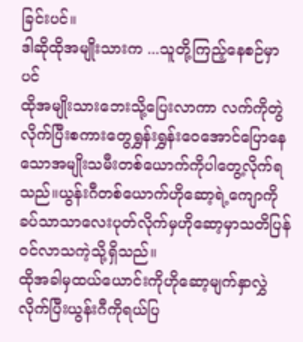ခြင်းပင်။
ဒါဆိုထိုအမျိုးသားက ...သူတို့ကြည့်နေစဉ်မှာပင်
ထိုအမျိုးသားဘေးသို့ပြေးလာကာ လက်ကိုတွဲလိုက်ပြီးစကားတွေရွှန်းရွှန်းဝေအောင်ပြောနေသောအမျိုးသမီးတစ်ယောက်ကိုပါတွေ့လိုက်ရသည်။ယွန်းဂီတစ်ယောက်ဟိုဆော့ရဲ့ကျောကိုခပ်သာသာလေးပုတ်လိုက်မှဟိုဆော့မှာသတိပြန်ဝင်လာသကဲ့သို့ရှိသည်။
ထိုအခါမှထယ်ယောင်းကိုဟိုဆော့မျက်နှာလွှဲလိုက်ပြီးယွန်းဂီကိုရယ်ပြ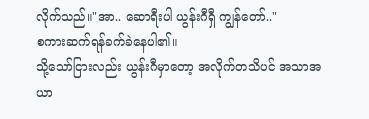လိုက်သည်။"အာ.. ဆောရီးပါ ယွန်းဂီရှီ ကျွန်တော်.."
စကားဆက်ရန်ခက်ခဲနေပါ၏။
သို့သော်ငြားလည်း ယွန်းဂီမှာတော့ အလိုက်တသိပင် အသာအယာ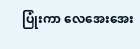ပြုံးကာ လေအေးအေး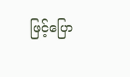ဖြင့်ပြော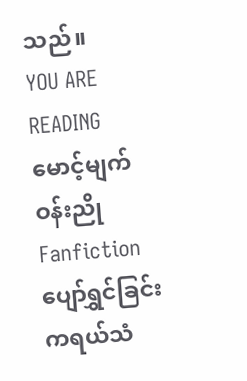သည်။
YOU ARE READING
မောင့်မျက်ဝန်းညို
Fanfictionပျော်ရွှင်ခြင်းကရယ်သံ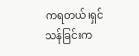ကရတယ်၊ရှင်သန်ခြင်းက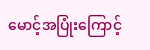မောင့်အပြုံးကြောင့်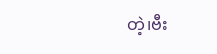တဲ့၊ဗီး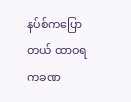နပ်စ်ကပြောတယ် ထာဝရကခဏ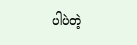ပါပဲတဲ့